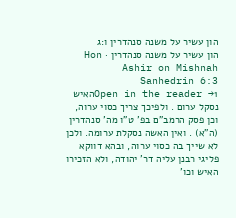הון עשיר על משנה סנהדרין ו:ג
הון עשיר על משנה סנהדרין · Hon Ashir on Mishnah Sanhedrin 6:3
Open in the reader →1האיש נסקל ערום . ולפיכך צריך כסוי ערוה, וכן פסק הרמב"ם בפ' ט"ו מה' סנהדרין (ה"א) . ואין האשה נסקלת ערומה. ולכן לא שייך בה כסוי ערוה, ובהא דווקא פליגי רבנן עליה דר' יהודה, ולא הזכירו האיש וכו'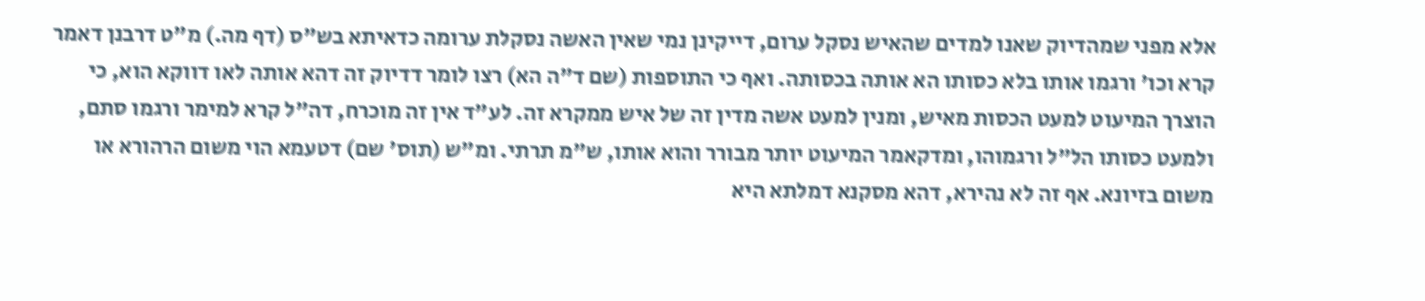אלא מפני שמהדיוק שאנו למדים שהאיש נסקל ערום, דייקינן נמי שאין האשה נסקלת ערומה כדאיתא בש"ס (דף מה.) מ"ט דרבנן דאמר קרא וכו' ורגמו אותו בלא כסותו הא אותה בכסותה. ואף כי התוספות (שם ד"ה הא) רצו לומר דדיוק זה דהא אותה לאו דווקא הוא, כי הוצרך המיעוט למעט הכסות מאיש, ומנין למעט אשה מדין זה של איש ממקרא זה. לע"ד אין זה מוכרח, דה"ל קרא למימר ורגמו סתם, ולמעט כסותו הל"ל ורגמוהו, ומדקאמר המיעוט יותר מבורר והוא אותו, ש"מ תרתי. ומ"ש (תוס' שם) דטעמא הוי משום הרהורא או משום בזיונא. אף זה לא נהירא, דהא מסקנא דמלתא היא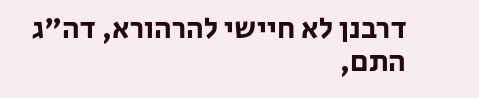דרבנן לא חיישי להרהורא, דה"ג התם,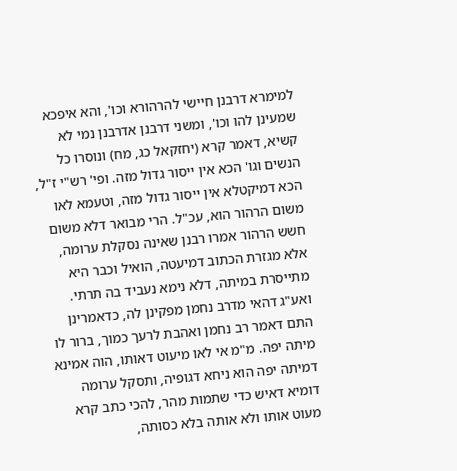למימרא דרבנן חיישי להרהורא וכו', והא איפכא שמעינן להו וכו', ומשני דרבנן אדרבנן נמי לא קשיא, דאמר קרא (יחזקאל כג, מח) ונוסרו כל הנשים וגו' הכא אין ייסור גדול מזה. ופי' רש"י ז"ל, הכא דמיקטלא אין ייסור גדול מזה, וטעמא לאו משום הרהור הוא, עכ"ל. הרי מבואר דלא משום חשש הרהור אמרו רבנן שאינה נסקלת ערומה, אלא מגזרת הכתוב דמיעטה, הואיל וכבר היא מתייסרת במיתה, דלא נימא נעביד בה תרתי. ואע"ג דהאי מדרב נחמן מפקינן לה, כדאמרינן התם דאמר רב נחמן ואהבת לרעך כמוך, ברור לו מיתה יפה. מ"מ אי לאו מיעוט דאותו, הוה אמינא דמיתה יפה הוא ניחא דגופיה, ותסקל ערומה דומיא דאיש כדי שתמות מהר, להכי כתב קרא מעוט אותו ולא אותה בלא כסותה,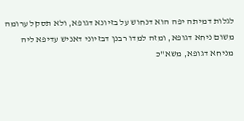לגלות דמיתה יפה הוא דנחוש על בזיונא דגופא, ולא תסקל ערומה משום ניחא דגופא, ומזה למדו רבנן דבזיוני דאניש עדיפא ליה מניחא דגופא, משא"כ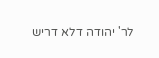לר' יהודה דלא דריש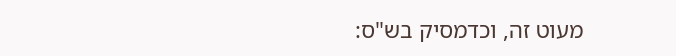מעוט זה, וכדמסיק בש"ס: